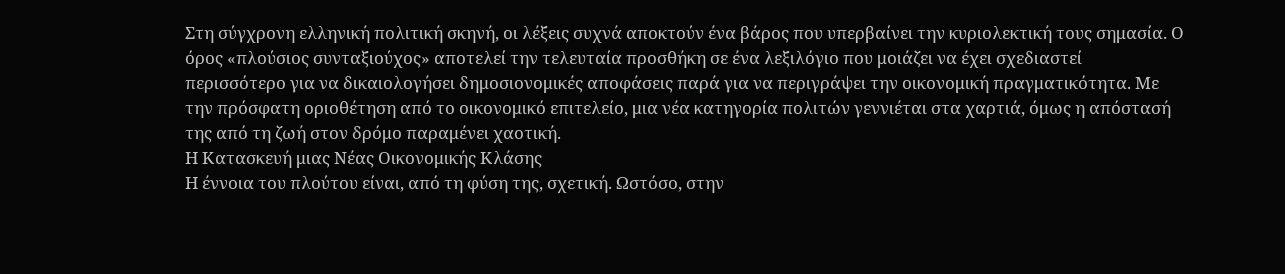Στη σύγχρονη ελληνική πολιτική σκηνή, οι λέξεις συχνά αποκτούν ένα βάρος που υπερβαίνει την κυριολεκτική τους σημασία. Ο όρος «πλούσιος συνταξιούχος» αποτελεί την τελευταία προσθήκη σε ένα λεξιλόγιο που μοιάζει να έχει σχεδιαστεί περισσότερο για να δικαιολογήσει δημοσιονομικές αποφάσεις παρά για να περιγράψει την οικονομική πραγματικότητα. Με την πρόσφατη οριοθέτηση από το οικονομικό επιτελείο, μια νέα κατηγορία πολιτών γεννιέται στα χαρτιά, όμως η απόστασή της από τη ζωή στον δρόμο παραμένει χαοτική.
Η Κατασκευή μιας Νέας Οικονομικής Κλάσης
Η έννοια του πλούτου είναι, από τη φύση της, σχετική. Ωστόσο, στην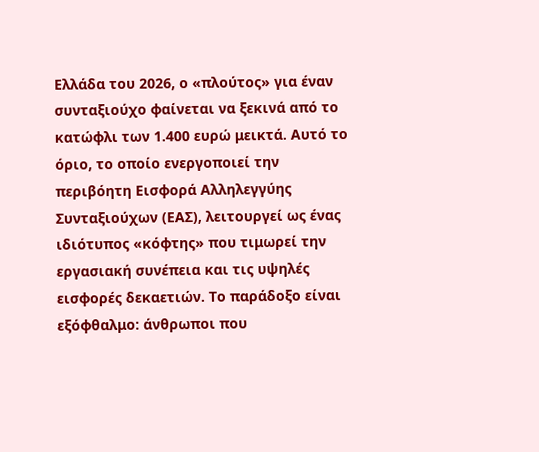Ελλάδα του 2026, ο «πλούτος» για έναν συνταξιούχο φαίνεται να ξεκινά από το κατώφλι των 1.400 ευρώ μεικτά. Αυτό το όριο, το οποίο ενεργοποιεί την περιβόητη Εισφορά Αλληλεγγύης Συνταξιούχων (ΕΑΣ), λειτουργεί ως ένας ιδιότυπος «κόφτης» που τιμωρεί την εργασιακή συνέπεια και τις υψηλές εισφορές δεκαετιών. Το παράδοξο είναι εξόφθαλμο: άνθρωποι που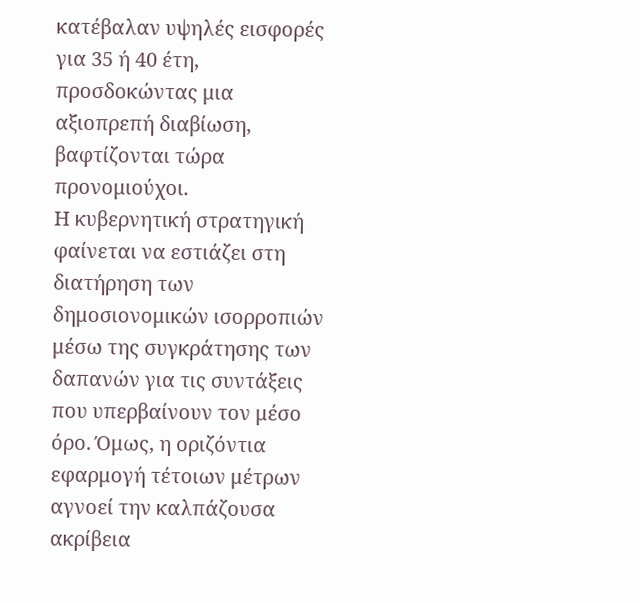κατέβαλαν υψηλές εισφορές για 35 ή 40 έτη, προσδοκώντας μια αξιοπρεπή διαβίωση, βαφτίζονται τώρα προνομιούχοι.
Η κυβερνητική στρατηγική φαίνεται να εστιάζει στη διατήρηση των δημοσιονομικών ισορροπιών μέσω της συγκράτησης των δαπανών για τις συντάξεις που υπερβαίνουν τον μέσο όρο. Όμως, η οριζόντια εφαρμογή τέτοιων μέτρων αγνοεί την καλπάζουσα ακρίβεια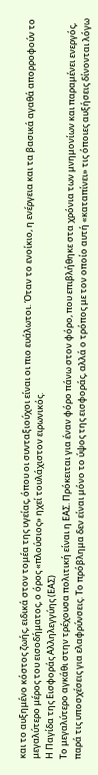και το αυξημένο κόστος ζωής, ειδικά στον τομέα της υγείας, όπου οι συνταξιούχοι είναι οι πιο ευάλωτοι. Όταν το ενοίκιο, η ενέργεια και τα βασικά αγαθά απορροφούν το μεγαλύτερο μέρος του εισοδήματος, ο όρος «πλούσιος» ηχεί τουλάχιστον ειρωνικός.
Η Παγίδα της Εισφοράς Αλληλεγγύης (ΕΑΣ)
Το μεγαλύτερο αγκάθι στην τρέχουσα πολιτική είναι η ΕΑΣ. Πρόκειται για έναν φόρο πάνω στον φόρο, που επιβλήθηκε στα χρόνια των μνημονίων και παραμένει ενεργός, παρά τις υποσχέσεις για ελαφρύνσεις. Το πρόβλημα δεν είναι μόνο το ύψος της εισφοράς, αλλά ο τρόπος με τον οποίο αυτή «καταπίνει» τις όποιες αυξήσεις δίνονται λόγω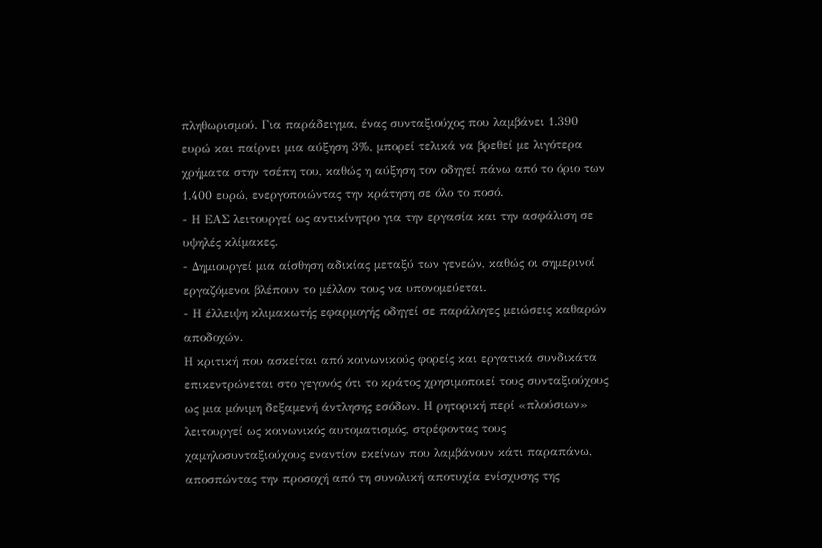πληθωρισμού. Για παράδειγμα, ένας συνταξιούχος που λαμβάνει 1.390 ευρώ και παίρνει μια αύξηση 3%, μπορεί τελικά να βρεθεί με λιγότερα χρήματα στην τσέπη του, καθώς η αύξηση τον οδηγεί πάνω από το όριο των 1.400 ευρώ, ενεργοποιώντας την κράτηση σε όλο το ποσό.
- Η ΕΑΣ λειτουργεί ως αντικίνητρο για την εργασία και την ασφάλιση σε υψηλές κλίμακες.
- Δημιουργεί μια αίσθηση αδικίας μεταξύ των γενεών, καθώς οι σημερινοί εργαζόμενοι βλέπουν το μέλλον τους να υπονομεύεται.
- Η έλλειψη κλιμακωτής εφαρμογής οδηγεί σε παράλογες μειώσεις καθαρών αποδοχών.
Η κριτική που ασκείται από κοινωνικούς φορείς και εργατικά συνδικάτα επικεντρώνεται στο γεγονός ότι το κράτος χρησιμοποιεί τους συνταξιούχους ως μια μόνιμη δεξαμενή άντλησης εσόδων. Η ρητορική περί «πλούσιων» λειτουργεί ως κοινωνικός αυτοματισμός, στρέφοντας τους χαμηλοσυνταξιούχους εναντίον εκείνων που λαμβάνουν κάτι παραπάνω, αποσπώντας την προσοχή από τη συνολική αποτυχία ενίσχυσης της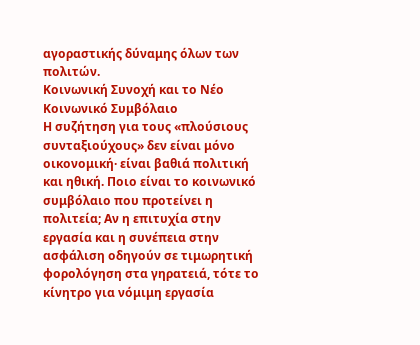αγοραστικής δύναμης όλων των πολιτών.
Κοινωνική Συνοχή και το Νέο Κοινωνικό Συμβόλαιο
Η συζήτηση για τους «πλούσιους συνταξιούχους» δεν είναι μόνο οικονομική· είναι βαθιά πολιτική και ηθική. Ποιο είναι το κοινωνικό συμβόλαιο που προτείνει η πολιτεία; Αν η επιτυχία στην εργασία και η συνέπεια στην ασφάλιση οδηγούν σε τιμωρητική φορολόγηση στα γηρατειά, τότε το κίνητρο για νόμιμη εργασία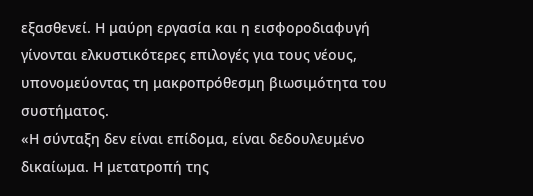εξασθενεί. Η μαύρη εργασία και η εισφοροδιαφυγή γίνονται ελκυστικότερες επιλογές για τους νέους, υπονομεύοντας τη μακροπρόθεσμη βιωσιμότητα του συστήματος.
«Η σύνταξη δεν είναι επίδομα, είναι δεδουλευμένο δικαίωμα. Η μετατροπή της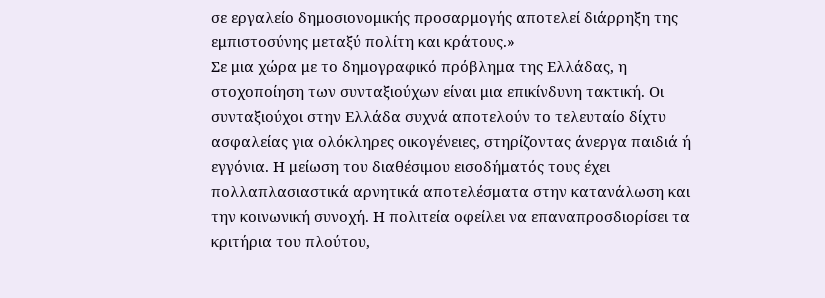σε εργαλείο δημοσιονομικής προσαρμογής αποτελεί διάρρηξη της εμπιστοσύνης μεταξύ πολίτη και κράτους.»
Σε μια χώρα με το δημογραφικό πρόβλημα της Ελλάδας, η στοχοποίηση των συνταξιούχων είναι μια επικίνδυνη τακτική. Οι συνταξιούχοι στην Ελλάδα συχνά αποτελούν το τελευταίο δίχτυ ασφαλείας για ολόκληρες οικογένειες, στηρίζοντας άνεργα παιδιά ή εγγόνια. Η μείωση του διαθέσιμου εισοδήματός τους έχει πολλαπλασιαστικά αρνητικά αποτελέσματα στην κατανάλωση και την κοινωνική συνοχή. Η πολιτεία οφείλει να επαναπροσδιορίσει τα κριτήρια του πλούτου,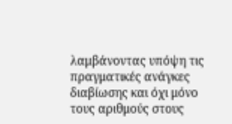λαμβάνοντας υπόψη τις πραγματικές ανάγκες διαβίωσης και όχι μόνο τους αριθμούς στους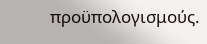προϋπολογισμούς.